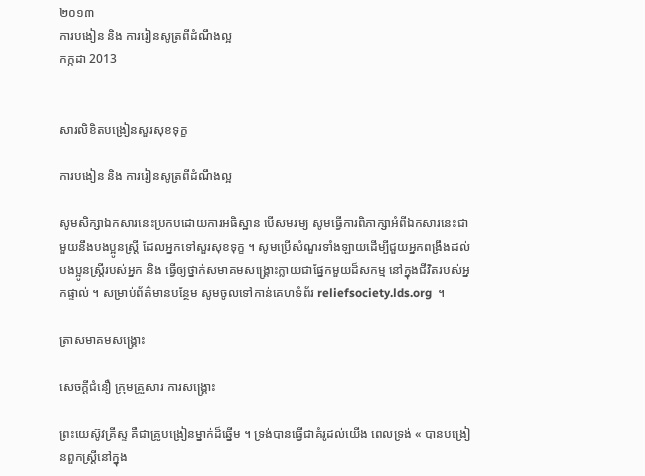២០១៣
ការបងៀន និង ការរៀនសូត្រពីដំណឹងល្អ
កក្កដា 2013


សារលិខិតបង្រៀនសួរសុខទុក្ខ

ការបងៀន និង ការរៀនសូត្រពីដំណឹងល្អ

សូមសិក្សាឯកសារនេះប្រកបដោយការអធិស្ឋាន បើសមរម្យ សូមធ្វើការពិភាក្សាអំពីឯកសារនេះជាមួយនឹងបងប្អូនស្ត្រី ដែលអ្នកទៅសួរសុខទុក្ខ ។ សូមប្រើសំណួរទាំងឡាយដើម្បីជួយអ្នកពង្រឹងដល់បងប្អូនស្រ្តីរបស់អ្នក និង ធ្វើឲ្យថ្នាក់សមាគមសង្គ្រោះក្លាយជាផ្នែកមួយដ៏សកម្ម នៅក្នុងជីវិតរបស់អ្នកផ្ទាល់ ។ សម្រាប់ព័ត៌មានបន្ថែម សូមចូលទៅកាន់គេហទំព័រ reliefsociety.lds.org  ។

ត្រាសមាគមសង្គ្រោះ

សេចក្ដីជំនឿ ក្រុមគ្រួសារ ការសង្គ្រោះ

ព្រះយេស៊ូវគ្រីស្ទ គឺជាគ្រូបង្រៀនម្នាក់ដ៏ឆ្នើម ។ ទ្រង់បានធ្វើជាគំរូដល់យើង ពេលទ្រង់ « បានបង្រៀនពួកស្ត្រីនៅក្នុង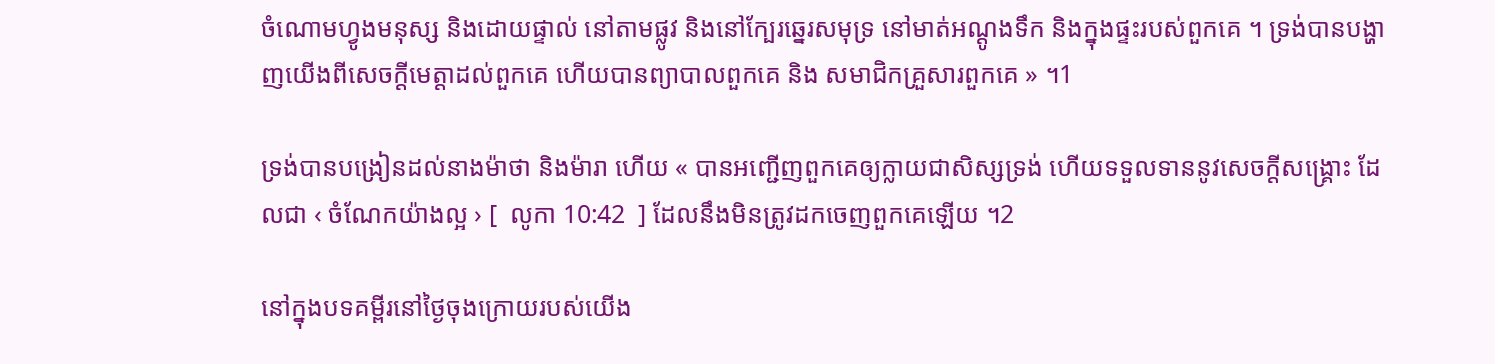ចំណោមហ្វូងមនុស្ស និងដោយផ្ទាល់ នៅតាមផ្លូវ និងនៅក្បែរឆ្នេរសមុទ្រ នៅមាត់អណ្ដូងទឹក និងក្នុងផ្ទះរបស់ពួកគេ ។ ទ្រង់បានបង្ហាញយើងពីសេចក្ដីមេត្តាដល់ពួកគេ ហើយបានព្យាបាលពួកគេ និង សមាជិកគ្រួសារពួកគេ » ។1

ទ្រង់បានបង្រៀនដល់នាងម៉ាថា និងម៉ារា ហើយ « បានអញ្ជើញពួកគេឲ្យក្លាយជាសិស្សទ្រង់ ហើយទទួលទាននូវសេចក្ដីសង្គ្រោះ ដែលជា ‹ ចំណែកយ៉ាងល្អ › [  លូកា 10:42  ] ដែលនឹងមិនត្រូវដកចេញពួកគេឡើយ ។2

នៅក្នុងបទគម្ពីរនៅថ្ងៃចុងក្រោយរបស់យើង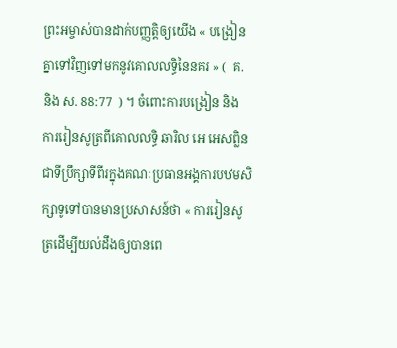ព្រះអម្ចាស់បានដាក់បញ្ញត្តិឲ្យយើង « បង្រៀនគ្នាទៅវិញទៅមកនូវគោលលទ្ធិនៃនគរ » (  គ. និង ស. 88:77  ) ។ ចំពោះការបង្រៀន និង ការរៀនសូត្រពីគោលលទ្ធិ ឆារិល អេ អេសព្លិន ជាទីប្រឹក្សាទីពីរក្នុងគណៈប្រធានអង្គការបឋមសិក្សាទូទៅបានមានប្រសាសន៍ថា « ការរៀនសូត្រដើម្បីយល់ដឹងឲ្យបានពេ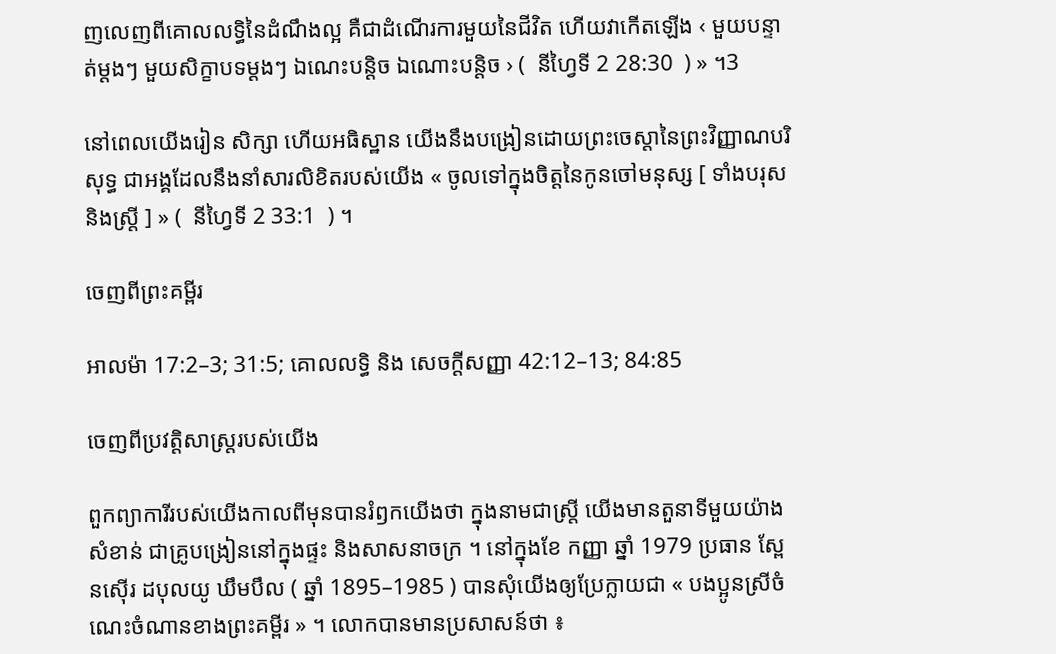ញលេញពីគោលលទ្ធិនៃដំណឹងល្អ គឺជាដំណើរការមួយនៃជីវិត ហើយវាកើតឡើង ‹ មួយបន្ទាត់ម្ដងៗ មួយសិក្ខាបទម្ដងៗ ឯណេះបន្តិច ឯណោះបន្តិច › (  នីហ្វៃទី 2 28:30  ) » ។3

នៅពេលយើងរៀន សិក្សា ហើយអធិស្ឋាន យើងនឹងបង្រៀនដោយព្រះចេស្ដានៃព្រះវិញ្ញាណបរិសុទ្ធ ជាអង្គដែលនឹងនាំសារលិខិតរបស់យើង « ចូលទៅក្នុងចិត្តនៃកូនចៅមនុស្ស [ ទាំងបរុស និងស្ត្រី ] » (  នីហ្វៃទី 2 33:1  ) ។

ចេញពីព្រះគម្ពីរ

អាលម៉ា 17:2–3; 31:5; គោលលទ្ធិ និង សេចក្ដីសញ្ញា 42:12–13; 84:85

ចេញពីប្រវត្តិសាស្ត្ររបស់យើង

ពួកព្យាការីរបស់យើងកាលពីមុនបានរំឭកយើងថា ក្នុងនាមជាស្ត្រី យើងមានតួនាទីមួយយ៉ាងសំខាន់ ជាគ្រូបង្រៀននៅក្នុងផ្ទះ និងសាសនាចក្រ ។ នៅក្នុងខែ កញ្ញា ឆ្នាំ 1979 ប្រធាន ស្ពែនស៊ើរ ដបុលយូ ឃឹមបឹល ( ឆ្នាំ 1895–1985 ) បានសុំយើងឲ្យប្រែក្លាយជា « បងប្អូនស្រីចំណេះចំណានខាងព្រះគម្ពីរ » ។ លោកបានមានប្រសាសន៍ថា ៖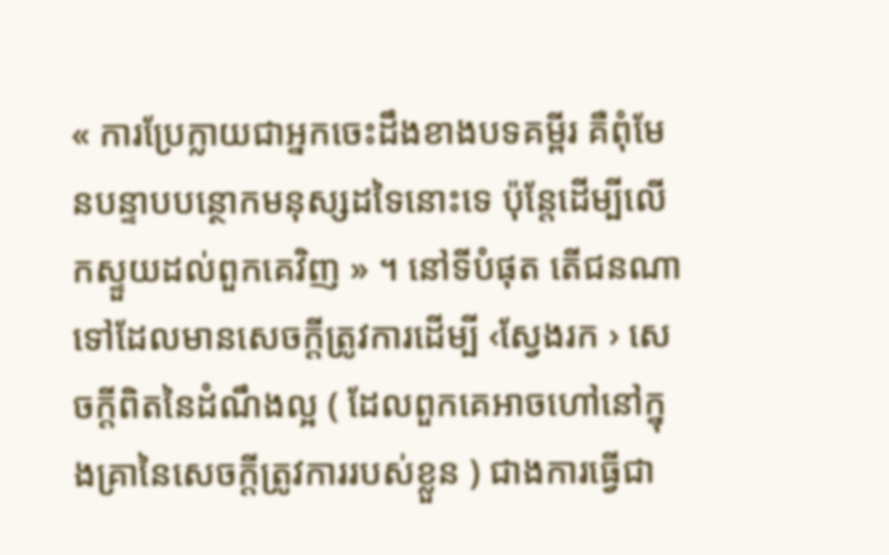« ការប្រែក្លាយជាអ្នកចេះដឹងខាងបទគម្ពីរ គឺពុំមែនបន្ទាបបន្ថោកមនុស្សដទៃនោះទេ ប៉ុន្តែដើម្បីលើកស្ទួយដល់ពួកគេវិញ » ។ នៅទីបំផុត តើជនណាទៅដែលមានសេចក្ដីត្រូវការដើម្បី ‹ស្វែងរក › សេចក្ដីពិតនៃដំណឹងល្អ ( ដែលពួកគេអាចហៅនៅក្នុងគ្រានៃសេចក្ដីត្រូវការរបស់ខ្លួន ) ជាងការធ្វើជា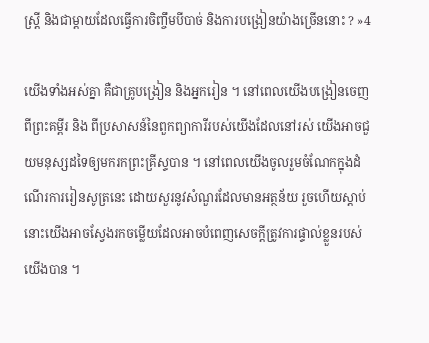ស្ត្រី និងជាម្ដាយដែលធ្វើការចិញ្ចឹមបីបាច់ និងការបង្រៀនយ៉ាងច្រើននោះ ? »4

យើងទាំងអស់គ្នា គឺជាគ្រូបង្រៀន និងអ្នករៀន ។ នៅពេលយើងបង្រៀនចេញពីព្រះគម្ពីរ និង ពីប្រសាសន៍នៃពួកព្យាការីរបស់យើងដែលនៅរស់ យើងអាចជួយមនុស្សដទៃឲ្យមករកព្រះគ្រីស្ទបាន ។ នៅពេលយើងចូលរួមចំណែកក្នុងដំណើរការរៀនសូត្រនេះ ដោយសួរនូវសំណួរដែលមានអត្ថន័យ រួចហើយស្ដាប់ នោះយើងអាចស្វែងរកចម្លើយដែលអាចបំពេញសេចក្ដីត្រូវការផ្ទាល់ខ្លួនរបស់យើងបាន ។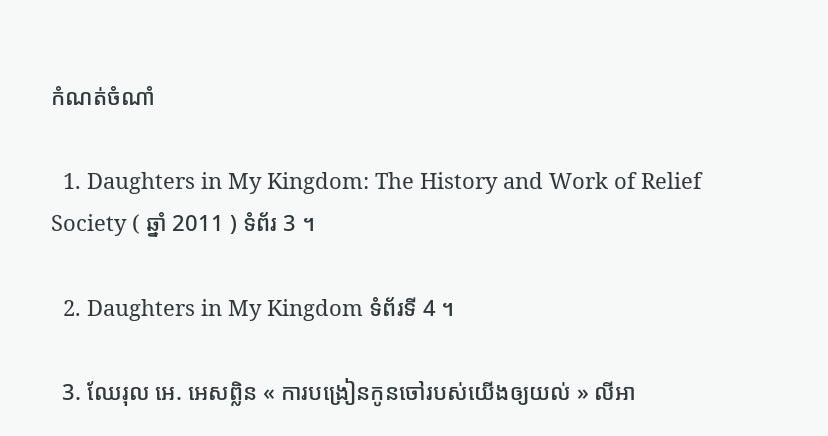កំណត់ចំណាំ

  1. Daughters in My Kingdom: The History and Work of Relief Society ( ឆ្នាំ 2011 ) ទំព័រ 3 ។

  2. Daughters in My Kingdom ទំព័រទី 4 ។

  3. ឈែរុល អេ. អេសព្លិន « ការបង្រៀនកូនចៅរបស់យើងឲ្យយល់ » លីអា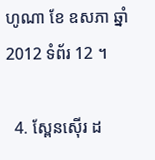ហូណា ខែ ឧសភា ឆ្នាំ 2012 ទំព័រ 12 ។

  4. ស្ពែនស៊ើរ ដ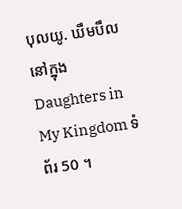បុលយូ. ឃឹមបឹល នៅក្នុង Daughters in My Kingdom ទំព័រ 50 ។